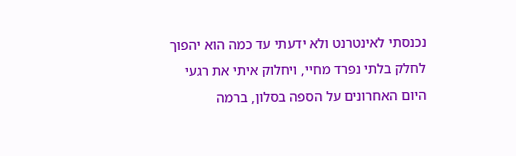נכנסתי לאינטרנט ולא ידעתי עד כמה הוא יהפוך לחלק בלתי נפרד מחיי, ויחלוק איתי את רגעי היום האחרונים על הספה בסלון, ברמה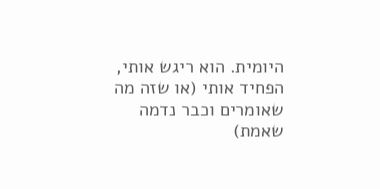היומית. הוא ריגש אותי, הפחיד אותי (או שזה מה שאומרים וכבר נדמה שאמת)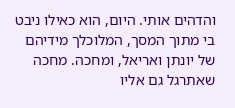והדהים אותי. היום, הוא כאילו ניבט בי מתוך המסך, המלוכלך מידיהם של יונתן ואריאל, ומחכה. מחכה שאתרגל גם אליו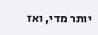יותר מדי, ואז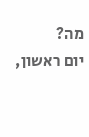מה?
יום ראשון,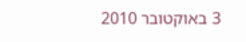3 באוקטובר 2010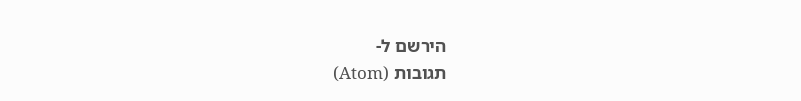הירשם ל-
תגובות (Atom)